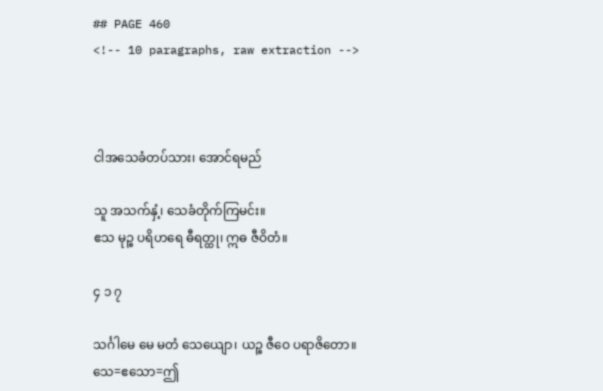## PAGE 460
<!-- 10 paragraphs, raw extraction -->



ငါအသေခံတပ်သား၊ အောင်ရမည်

သူ အသက်နှံ့၊ သေခံတိုက်ကြမင်း။
ဧသ မုဉ္စ ပရိဟရေ ဓီရတ္ထု၊ ဣဓ ဇီဝိတံ။

၄ ၁ ၇

သင်္ဂါမေ မေ မတံ သေယျော၊ ယဉ္စ ဇီဝေ ပရာဇိတော။
သေ=ဧသော=ဤ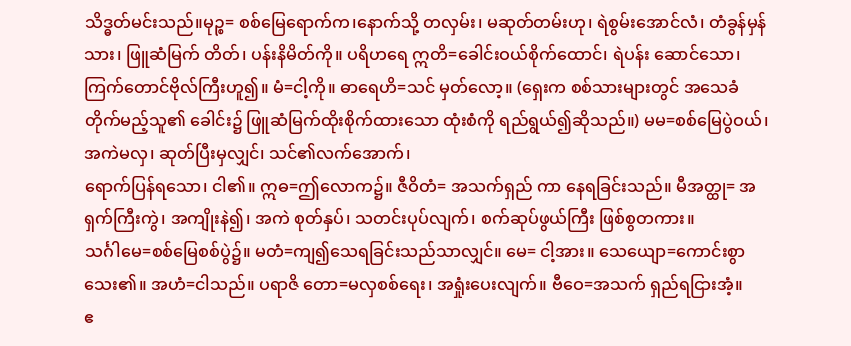သိဒ္ဓတ်မင်းသည်။မုဉ္စ= စစ်မြေရောက်က၊နောက်သို့ တလှမ်း၊ မဆုတ်တမ်းဟု၊ ရဲစွမ်းအောင်လံ၊ တံခွန်မှန်သား၊ ဖြူဆံမြက် တိတ်၊ ပန်းနိမိတ်ကို။ ပရိဟရေ ဣတိ=ခေါင်းဝယ်စိုက်ထောင်၊ ရဲပန်း ဆောင်သော၊ ကြက်တောင်ဗိုလ်ကြီးဟူ၍။ မံ=ငါ့ကို။ ဓာရေဟိ=သင် မှတ်လော့။ (ရှေးက စစ်သားများတွင် အသေခံ တိုက်မည့်သူ၏ ခေါင်း၌ ဖြူဆံမြက်ထိုးစိုက်ထားသော ထုံးစံကို ရည်ရွယ်၍ဆိုသည်။) မမ=စစ်မြေပွဲဝယ်၊ အကဲမလှ၊ ဆုတ်ပြီးမှလျှင်၊ သင်၏လက်အောက်၊
ရောက်ပြန်ရသော၊ ငါ၏။ ဣဓ=ဤလောက၌။ ဇီဝိတံ= အသက်ရှည် ကာ နေရခြင်းသည်။ မီအတ္ထု= အရှက်ကြီးကွဲ၊ အကျိုးနဲ၍၊ အကဲ စုတ်နှပ်၊ သတင်းပုပ်လျက်၊ စက်ဆုပ်ဖွယ်ကြီး ဖြစ်စွတကား။
သင်္ဂါမေ=စစ်မြေစစ်ပွဲ၌။ မတံ=ကျ၍သေရခြင်းသည်သာလျှင်။ မေ= ငါ့အား။ သေယျော=ကောင်းစွာသေး၏။ အဟံ=ငါသည်။ ပရာဇိ တော=မလှစစ်ရေး၊ အရှုံးပေးလျက်။ ဗီဝေ=အသက် ရှည်ရငြားအံ့။
ဧ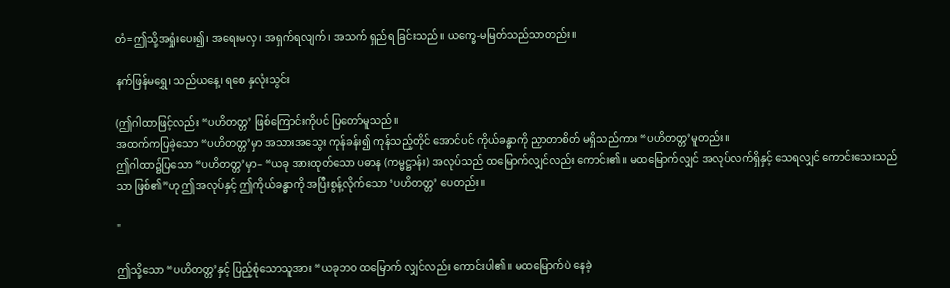တံ=ဤသို့အရှုံးပေး၍၊ အရေးမလှ၊ အရှက်ရလျက်၊ အသက် ရှည်ရ ခြင်းသည်။ ယက္ခေ-မမြတ်သည်သာတည်း။

နက်ဖြန်မရွှေ၊ သည်ယနေ့၊ ရစေ နှလုံးသွင်း

(ဤဂါထာဖြင့်လည်း “ပဟိတတ္တ’ ဖြစ်ကြောင်းကိုပင် ပြတော်မူသည်။
အထက်ကပြခဲ့သော “ပဟိတတ္တ’မှာ အသားအသွေး ကုန်ခန်း၍ ကုန်သည့်တိုင် အောင်ပင် ကိုယ်ခန္ဓာကို ညှာတာစိတ် မရှိသည်ကား “ပဟိတတ္တ’မူတည်း။
ဤဂါထာ၌ပြသော “ပဟိတတ္တ’မှာ– “ယခု အားထုတ်သော ပဓာန (ကမ္မဋ္ဌာန်း) အလုပ်သည် ထမြောက်လျှင်လည်း ကောင်း၏။ မထမြောက်လျှင် အလုပ်လက်ရှိနှင့် သေရလျှင် ကောင်းသေးသည်သာ ဖြစ်၏”ဟု ဤအလုပ်နှင့် ဤကိုယ်ခန္ဓာကို အပြီးစွန့်လိုက်သော ‘ပဟိတတ္တ’ ပေတည်း။

"

ဤသို့သော “ပဟိတတ္တ’နှင့် ပြည့်စုံသောသူအား “ယခုဘ၀ ထမြောက် လျှင်လည်း ကောင်းပါ၏။ မထမြောက်ပဲ နေခဲ့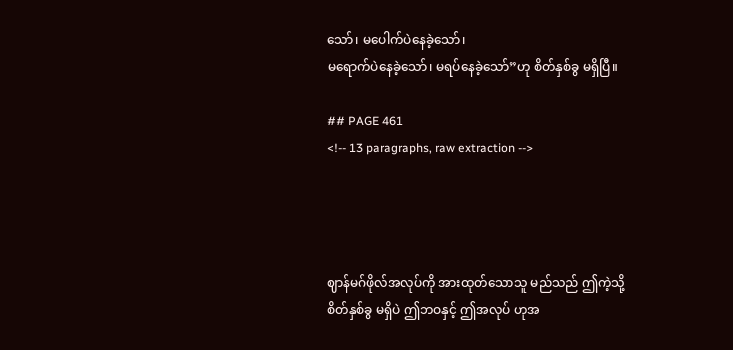သော်၊ မပေါက်ပဲနေခဲ့သော်၊
မရောက်ပဲနေခဲ့သော်၊ မရပ်နေခဲ့သော်”ဟု စိတ်နှစ်ခွ မရှိပြီ။

## PAGE 461
<!-- 13 paragraphs, raw extraction -->




ဈာန်မဂ်ဖိုလ်အလုပ်ကို အားထုတ်သောသူ မည်သည် ဤကဲ့သို့ စိတ်နှစ်ခွ မရှိပဲ ဤဘဝနှင့် ဤအလုပ် ဟုအ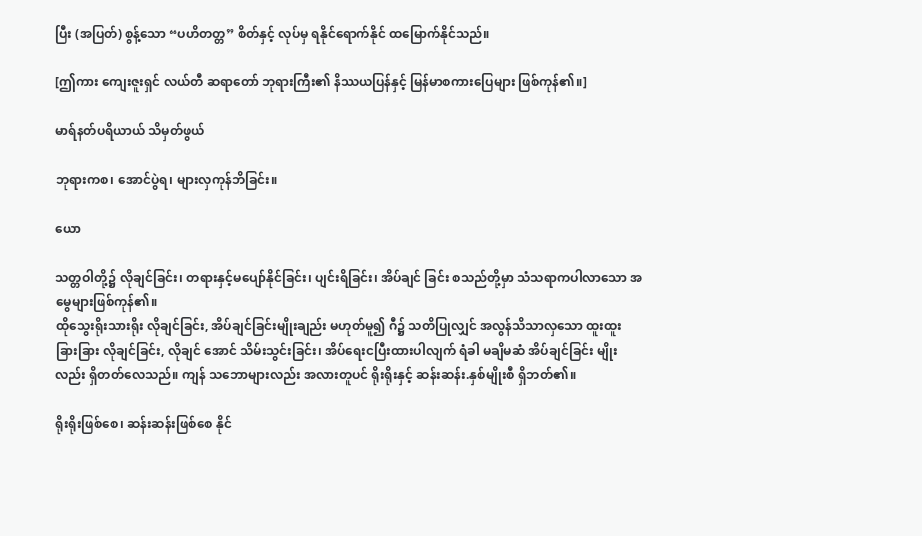ပြီး (အပြတ်) စွန့်သော “ပဟိတတ္တ” စိတ်နှင့် လုပ်မှ ရနိုင်ရောက်နိုင် ထမြောက်နိုင်သည်။

[ဤကား ကျေးဇူးရှင် လယ်တီ ဆရာတော် ဘုရားကြီး၏ နိဿယပြန်နှင့် မြန်မာစကားပြေများ ဖြစ်ကုန်၏။]

မာရ်နတ်ပရိယာယ် သိမှတ်ဖွယ်

ဘုရားကစ၊ အောင်ပွဲရ၊ များလှကုန်ဘိခြင်း။

ယော

သတ္တဝါတို့၌ လိုချင်ခြင်း၊ တရားနှင့်မပျော်နိုင်ခြင်း၊ ပျင်းရိခြင်း၊ အိပ်ချင် ခြင်း စသည်တို့မှာ သံသရာကပါလာသော အမွေများဖြစ်ကုန်၏။
ထိုသွေးရိုးသားရိုး လိုချင်ခြင်း, အိပ်ချင်ခြင်းမျိုးချည်း မဟုတ်မူ၍ ဂီ၌ သတိပြုလျှင် အလွန်သိသာလှသော ထူးထူး ခြားခြား လိုချင်ခြင်း, လိုချင် အောင် သိမ်းသွင်းခြင်း၊ အိပ်ရေးငပြီးထားပါလျက် ရံခါ မချိမဆံ အိပ်ချင်ခြင်း မျိုးလည်း ရှိတတ်လေသည်။ ကျန် သဘောများလည်း အလားတူပင် ရိုးရိုးနှင့် ဆန်းဆန်း.နှစ်မျိုးစီ ရှိဘတ်၏။

ရိုးရိုးဖြစ်စေ၊ ဆန်းဆန်းဖြစ်စေ နိုင်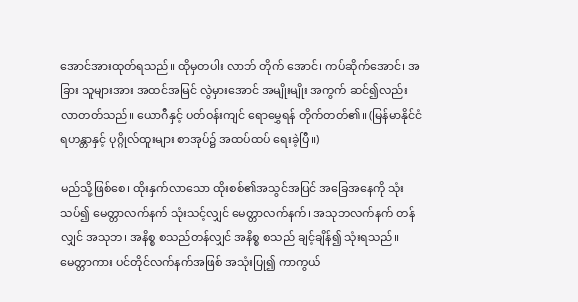အောင်အားထုတ်ရသည်။ ထိုမှတပါး လာဘ် တိုက် အောင်၊ ကပ်ဆိုက်အောင်၊ အခြား သူများအား အထင်အမြင် လွဲမှားအောင် အမျိုးမျိုး အကွက် ဆင်၍လည်း လာတတ်သည်။ ယောဂီနှင့် ပတ်ဝန်းကျင် ရောမွှေရန် တိုက်တတ်၏။ (မြန်မာနိုင်ငံ ရဟန္တာနှင့် ပုဂ္ဂိုလ်ထူးများ စာအုပ်၌ အထပ်ထပ် ရေးခဲ့ပြီ။)

မည်သို့ဖြစ်စေ၊ ထိုးနှက်လာသော ထိုးစစ်၏အသွင်အပြင် အခြေအနေကို သုံးသပ်၍ မေတ္တာလက်နက် သုံးသင့်လျှင် မေတ္တာလက်နက်၊ အသုဘလက်နက် တန်လျှင် အသုဘ၊ အနိစ္စ စသည်တန်လျှင် အနိစ္စ စသည် ချင့်ချိန်၍ သုံးရသည်။
မေတ္တာကား ပင်တိုင်လက်နက်အဖြစ် အသုံးပြု၍ ကာကွယ်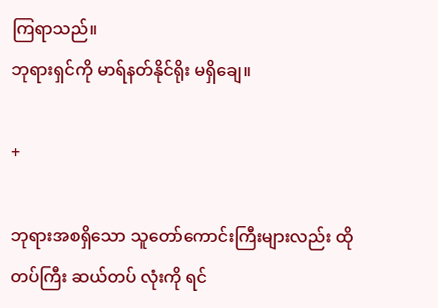ကြရာသည်။
ဘုရားရှင်ကို မာရ်နတ်နိုင်ရိုး မရှိချေ။

+

ဘုရားအစရှိသော သူတော်ကောင်းကြီးများလည်း ထိုတပ်ကြီး ဆယ်တပ် လုံးကို ရင်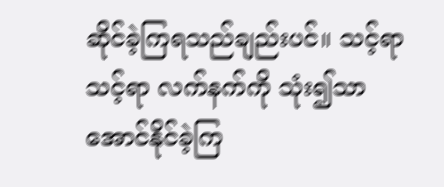ဆိုင်ခဲ့ကြရသည်ချည်းပင်။ သင့်ရာ သင့်ရာ လက်နက်ကို သုံး၍သာ အောင်နိုင်ခဲ့ကြ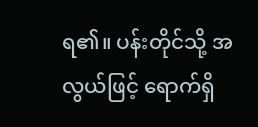ရ၏။ ပန်းတိုင်သို့ အလွယ်ဖြင့် ရောက်ရှိ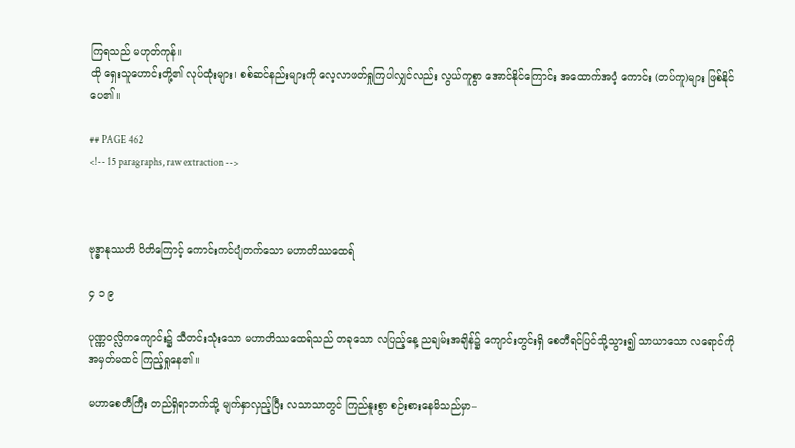ကြရသည် မဟုတ်ကုန်။
ထို ရှေးသူဟောင်းတို့၏ လုပ်ထုံးများ၊ စစ်ဆင်နည်းများကို လေ့လာဖတ်ရှုကြပါလျှင်လည်း လွယ်ကူစွာ အောင်နိုင်ကြောင်း အထောက်အပံ့ ကောင်း (တပ်ကူ)များ ဖြစ်နိုင်ပေ၏။

## PAGE 462
<!-- 15 paragraphs, raw extraction -->



ဗုဒ္ဓာနုဿတိ ပိတိကြောင့် ကောင်းကင်ပျံတက်သော မဟာတိဿထေရ်

၄ ၁ ၉

ပုဏ္ဏဝလ္လိကကျောင်း၌ သီတင်းသုံးသော မဟာတိဿထေရ်သည် တခုသော လပြည့်နေ့ ညချမ်းအချိန်၌ ကျောင်းတွင်းရှိ စေတီရင်ပြင်သို့သွား၍ သာယာသော လရောင်ကို အမှတ်မထင် ကြည့်ရှုနေ၏။

မဟာစေတီကြီး တည်ရှိရာဘက်သို့ မျက်နှာလှည့်ပြီး လသာသာတွင် ကြည်နူးစွာ စဉ်းစားနေမိသည်မှာ–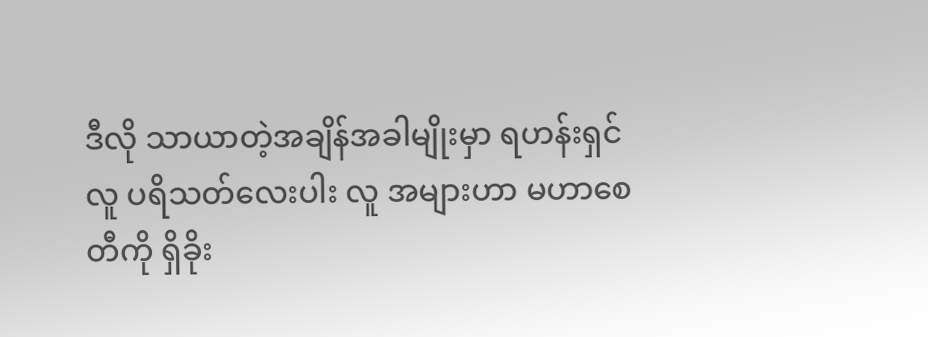ဒီလို သာယာတဲ့အချိန်အခါမျိုးမှာ ရဟန်းရှင်လူ ပရိသတ်လေးပါး လူ အများဟာ မဟာစေတီကို ရှိခိုး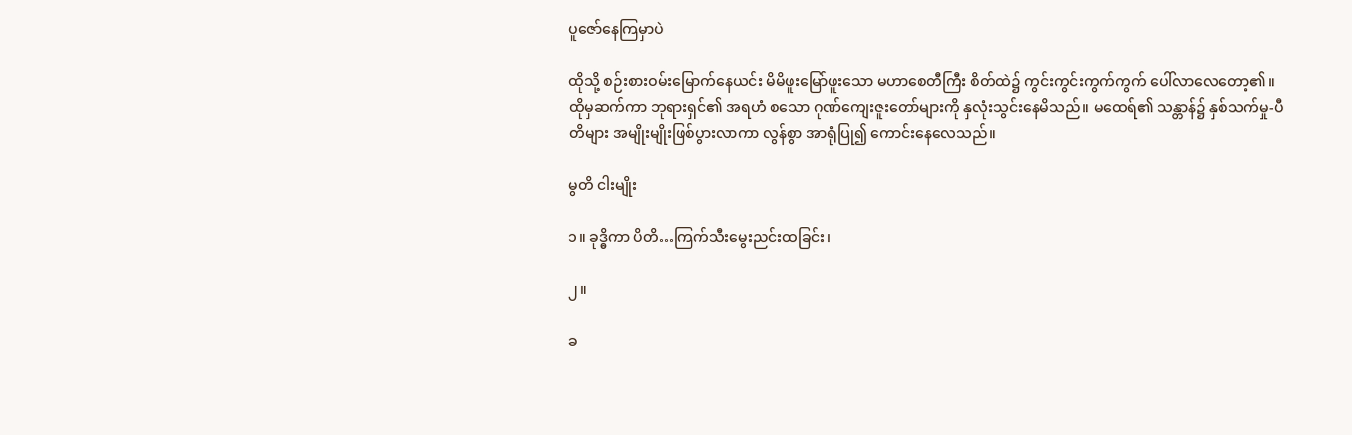ပူဇော်နေကြမှာပဲ

ထိုသို့ စဉ်းစားဝမ်းမြောက်နေယင်း မိမိဖူးမြော်ဖူးသော မဟာစေတီကြီး စိတ်ထဲ၌ ကွင်းကွင်းကွက်ကွက် ပေါ်လာလေတော့၏။ ထိုမှဆက်ကာ ဘုရားရှင်၏ အရဟံ စသော ဂုဏ်ကျေးဇူးတော်များကို နှလုံးသွင်းနေမိသည်။ မထေရ်၏ သန္တာန်၌ နှစ်သက်မှု-ပီတိများ အမျိုးမျိုးဖြစ်ပွားလာကာ လွန်စွာ အာရုံပြု၍ ကောင်းနေလေသည်။

မွတိ ငါးမျိုး

၁။ ခုဒ္ဓိကာ ပိတိ…ကြက်သီးမွေးညင်းထခြင်း၊

၂။

ခ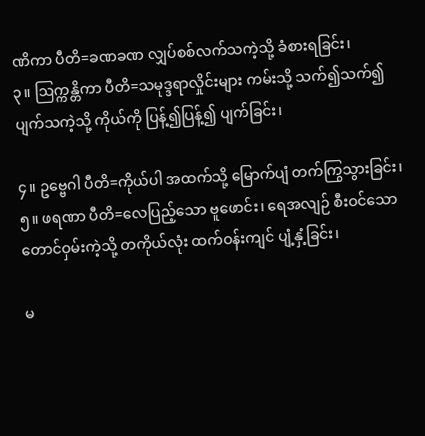ဏိကာ ပီတိ=ခဏခဏ လျှပ်စစ်လက်သကဲ့သို့ ခံစားရခြင်း၊
၃။ ဩက္ကန္တိကာ ပီတိ=သမုဒ္ဒရာလှိုင်းများ ကမ်းသို့ သက်၍သက်၍ ပျက်သကဲ့သို့ ကိုယ်ကို ပြန့်၍ပြန့်၍ ပျက်ခြင်း၊

၄။ ဥဗ္ဗေဂါ ပီတိ=ကိုယ်ပါ အထက်သို့ မြောက်ပျံ တက်ကြွသွားခြင်း၊
၅။ ဖရဏာ ပီတိ=လေပြည့်သော ဗူဖောင်း၊ ရေအလျဉ် စီးဝင်သော တောင်ဝှမ်းကဲ့သို့ တကိုယ်လုံး ထက်ဝန်းကျင် ပျံ့နှံ့ခြင်း၊

မ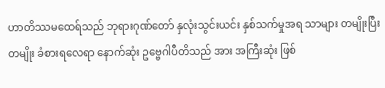ဟာတိဿမထေရ်သည် ဘုရားဂုဏ်တော် နှလုံးသွင်းယင်း နှစ်သက်မှုအရ သာများ တမျိုးပြီးတမျိုး ခံစားရလေရာ နောက်ဆုံး ဥဗ္ဗေဂါပီတိသည် အား အကြီးဆုံး ဖြစ်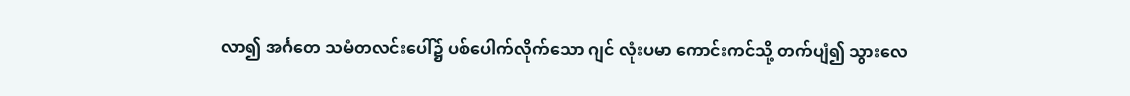လာ၍ အင်္ဂတေ သမံတလင်းပေါ်၌ ပစ်ပေါက်လိုက်သော ဂျင် လုံးပမာ ကောင်းကင်သို့ တက်ပျံ၍ သွားလေ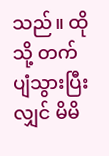သည်။ ထိုသို့ တက်ပျံသွားပြီးလျှင် မိမိ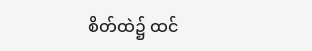စိတ်ထဲ၌ ထင်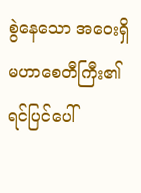စွဲနေသော အဝေးရှိ မဟာစေတီကြီး၏ ရင်ပြင်ပေါ်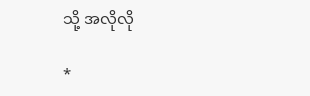သို့ အလိုလို

*